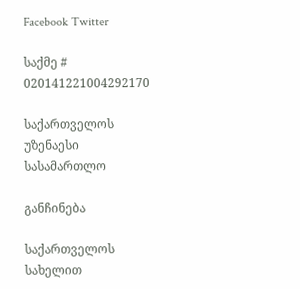Facebook Twitter

საქმე # 020141221004292170

საქართველოს უზენაესი სასამართლო

განჩინება

საქართველოს სახელით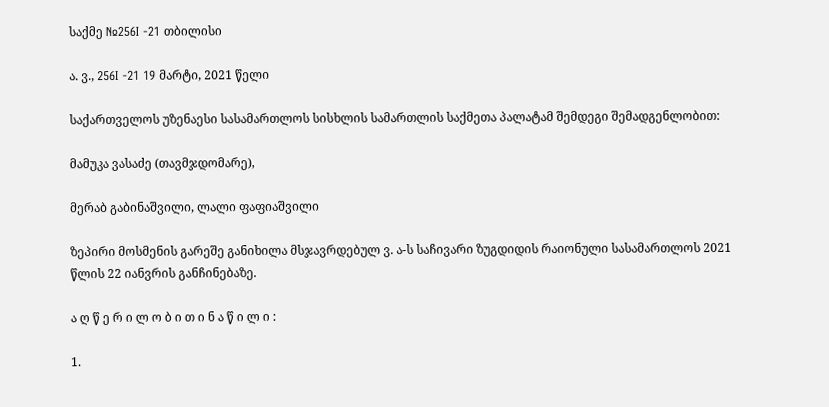საქმე №256I -21 თბილისი

ა. ვ., 256I -21 19 მარტი, 2021 წელი

საქართველოს უზენაესი სასამართლოს სისხლის სამართლის საქმეთა პალატამ შემდეგი შემადგენლობით:

მამუკა ვასაძე (თავმჯდომარე),

მერაბ გაბინაშვილი, ლალი ფაფიაშვილი

ზეპირი მოსმენის გარეშე განიხილა მსჯავრდებულ ვ. ა-ს საჩივარი ზუგდიდის რაიონული სასამართლოს 2021 წლის 22 იანვრის განჩინებაზე.

ა ღ წ ე რ ი ლ ო ბ ი თ ი ნ ა წ ი ლ ი :

1.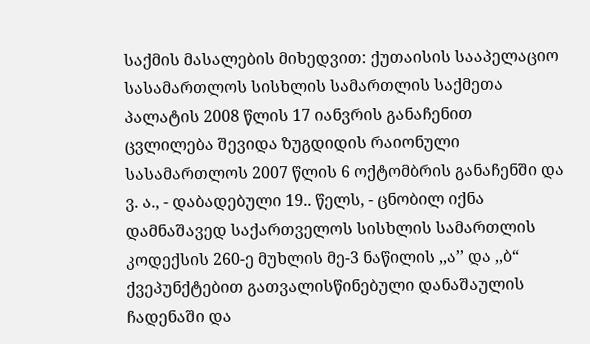საქმის მასალების მიხედვით: ქუთაისის სააპელაციო სასამართლოს სისხლის სამართლის საქმეთა პალატის 2008 წლის 17 იანვრის განაჩენით ცვლილება შევიდა ზუგდიდის რაიონული სასამართლოს 2007 წლის 6 ოქტომბრის განაჩენში და ვ. ა., - დაბადებული 19.. წელს, - ცნობილ იქნა დამნაშავედ საქართველოს სისხლის სამართლის კოდექსის 260-ე მუხლის მე-3 ნაწილის ,,ა’’ და ,,ბ“ ქვეპუნქტებით გათვალისწინებული დანაშაულის ჩადენაში და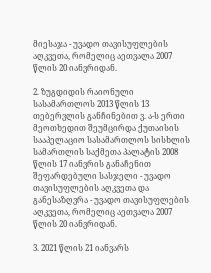მიესაჯა - უვადო თავისუფლების აღკვეთა, რომელიც აეთვალა 2007 წლის 20 იანვრიდან.

2. ზუგდიდის რაიონული სასამართლოს 2013 წლის 13 თებერვლის განჩინებით ვ. ა-ს ერთი მეოთხედით შეუმცირდა ქუთაისის სააპელაციო სასამართლოს სისხლის სამართლის საქმეთა პალატის 2008 წლის 17 იანვრის განაჩენით შეფარდებული სასჯელი - უვადო თავისუფლების აღკვეთა და განესაზღვრა - უვადო თავისუფლების აღკვეთა, რომელიც აეთვალა 2007 წლის 20 იანვრიდან.

3. 2021 წლის 21 იანვარს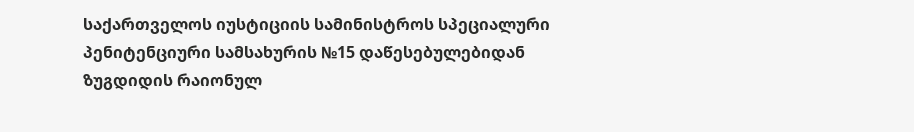საქართველოს იუსტიციის სამინისტროს სპეციალური პენიტენციური სამსახურის №15 დაწესებულებიდან ზუგდიდის რაიონულ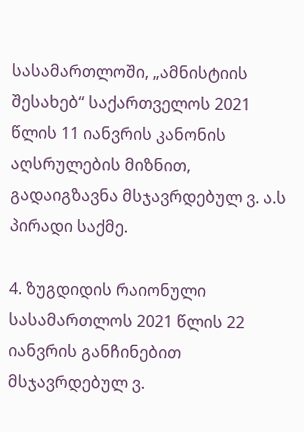სასამართლოში, „ამნისტიის შესახებ“ საქართველოს 2021 წლის 11 იანვრის კანონის აღსრულების მიზნით, გადაიგზავნა მსჯავრდებულ ვ. ა.ს პირადი საქმე.

4. ზუგდიდის რაიონული სასამართლოს 2021 წლის 22 იანვრის განჩინებით მსჯავრდებულ ვ.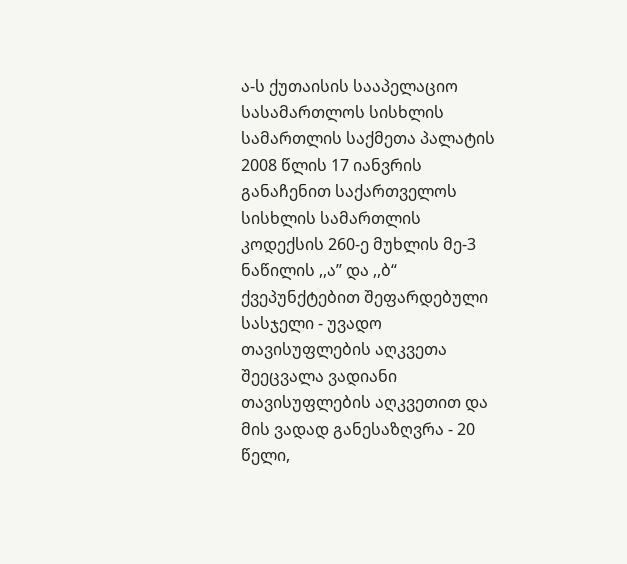ა-ს ქუთაისის სააპელაციო სასამართლოს სისხლის სამართლის საქმეთა პალატის 2008 წლის 17 იანვრის განაჩენით საქართველოს სისხლის სამართლის კოდექსის 260-ე მუხლის მე-3 ნაწილის ,,ა’’ და ,,ბ“ ქვეპუნქტებით შეფარდებული სასჯელი - უვადო თავისუფლების აღკვეთა შეეცვალა ვადიანი თავისუფლების აღკვეთით და მის ვადად განესაზღვრა - 20 წელი,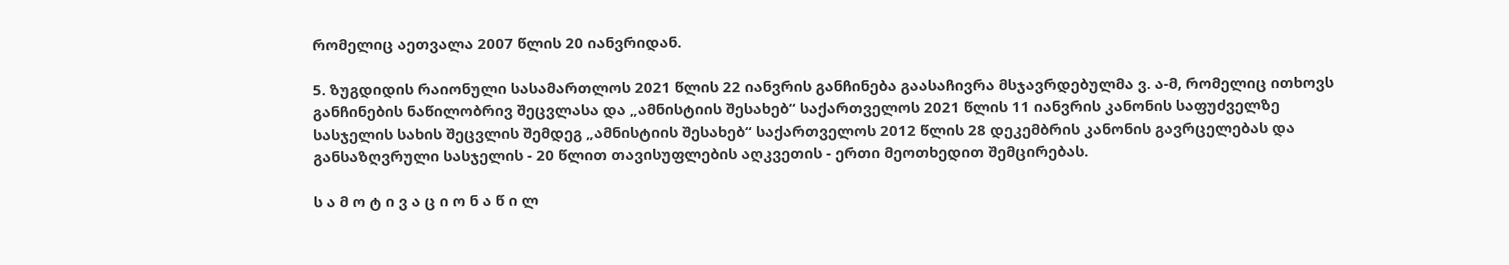რომელიც აეთვალა 2007 წლის 20 იანვრიდან.

5. ზუგდიდის რაიონული სასამართლოს 2021 წლის 22 იანვრის განჩინება გაასაჩივრა მსჯავრდებულმა ვ. ა-მ, რომელიც ითხოვს განჩინების ნაწილობრივ შეცვლასა და „ამნისტიის შესახებ“ საქართველოს 2021 წლის 11 იანვრის კანონის საფუძველზე სასჯელის სახის შეცვლის შემდეგ „ამნისტიის შესახებ“ საქართველოს 2012 წლის 28 დეკემბრის კანონის გავრცელებას და განსაზღვრული სასჯელის - 20 წლით თავისუფლების აღკვეთის - ერთი მეოთხედით შემცირებას.

ს ა მ ო ტ ი ვ ა ც ი ო ნ ა წ ი ლ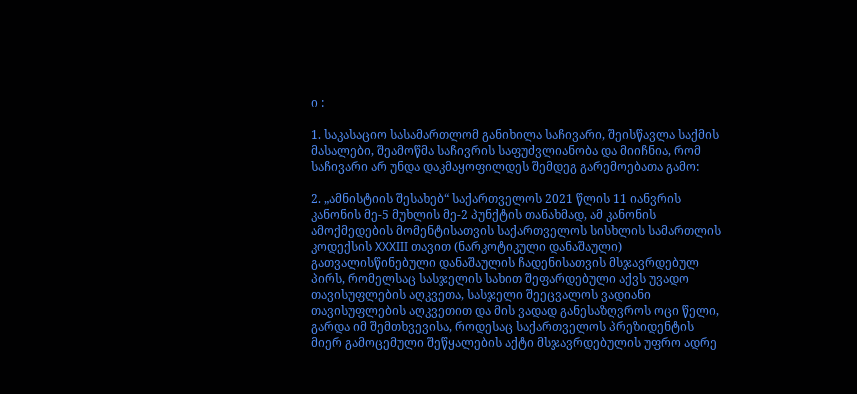ი :

1. საკასაციო სასამართლომ განიხილა საჩივარი, შეისწავლა საქმის მასალები, შეამოწმა საჩივრის საფუძვლიანობა და მიიჩნია, რომ საჩივარი არ უნდა დაკმაყოფილდეს შემდეგ გარემოებათა გამო:

2. „ამნისტიის შესახებ“ საქართველოს 2021 წლის 11 იანვრის კანონის მე-5 მუხლის მე-2 პუნქტის თანახმად, ამ კანონის ამოქმედების მომენტისათვის საქართველოს სისხლის სამართლის კოდექსის XXXIII თავით (ნარკოტიკული დანაშაული) გათვალისწინებული დანაშაულის ჩადენისათვის მსჯავრდებულ პირს, რომელსაც სასჯელის სახით შეფარდებული აქვს უვადო თავისუფლების აღკვეთა, სასჯელი შეეცვალოს ვადიანი თავისუფლების აღკვეთით და მის ვადად განესაზღვროს ოცი წელი, გარდა იმ შემთხვევისა, როდესაც საქართველოს პრეზიდენტის მიერ გამოცემული შეწყალების აქტი მსჯავრდებულის უფრო ადრე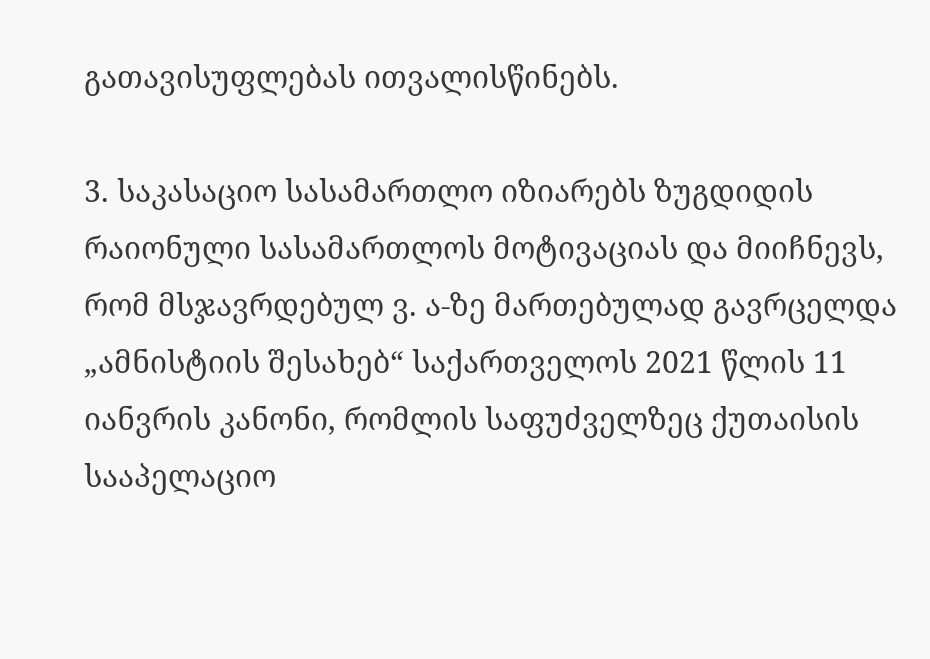გათავისუფლებას ითვალისწინებს.

3. საკასაციო სასამართლო იზიარებს ზუგდიდის რაიონული სასამართლოს მოტივაციას და მიიჩნევს, რომ მსჯავრდებულ ვ. ა-ზე მართებულად გავრცელდა „ამნისტიის შესახებ“ საქართველოს 2021 წლის 11 იანვრის კანონი, რომლის საფუძველზეც ქუთაისის სააპელაციო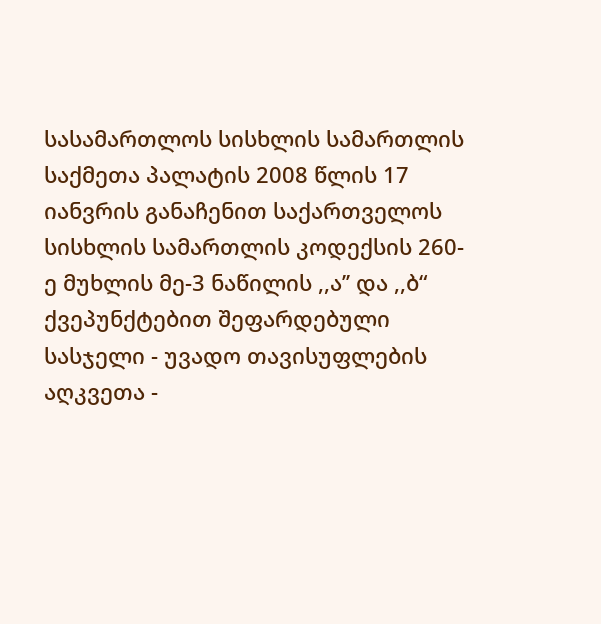სასამართლოს სისხლის სამართლის საქმეთა პალატის 2008 წლის 17 იანვრის განაჩენით საქართველოს სისხლის სამართლის კოდექსის 260-ე მუხლის მე-3 ნაწილის ,,ა’’ და ,,ბ“ ქვეპუნქტებით შეფარდებული სასჯელი - უვადო თავისუფლების აღკვეთა -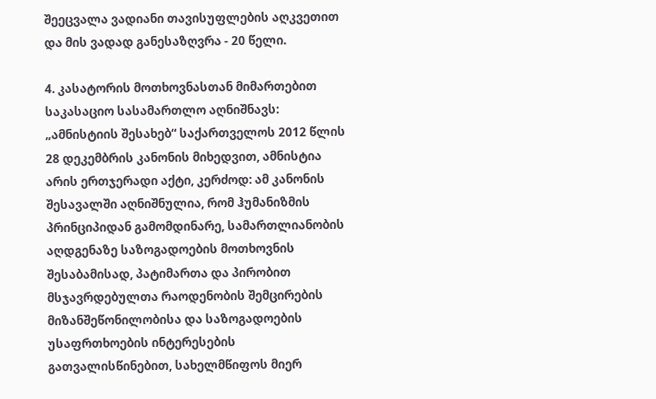შეეცვალა ვადიანი თავისუფლების აღკვეთით და მის ვადად განესაზღვრა - 20 წელი.

4. კასატორის მოთხოვნასთან მიმართებით საკასაციო სასამართლო აღნიშნავს: „ამნისტიის შესახებ“ საქართველოს 2012 წლის 28 დეკემბრის კანონის მიხედვით, ამნისტია არის ერთჯერადი აქტი, კერძოდ: ამ კანონის შესავალში აღნიშნულია, რომ ჰუმანიზმის პრინციპიდან გამომდინარე, სამართლიანობის აღდგენაზე საზოგადოების მოთხოვნის შესაბამისად, პატიმართა და პირობით მსჯავრდებულთა რაოდენობის შემცირების მიზანშეწონილობისა და საზოგადოების უსაფრთხოების ინტერესების გათვალისწინებით, სახელმწიფოს მიერ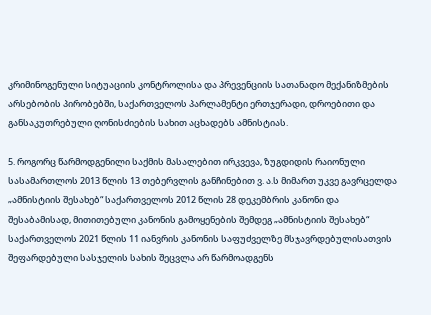კრიმინოგენული სიტუაციის კონტროლისა და პრევენციის სათანადო მექანიზმების არსებობის პირობებში, საქართველოს პარლამენტი ერთჯერადი, დროებითი და განსაკუთრებული ღონისძიების სახით აცხადებს ამნისტიას.

5. როგორც წარმოდგენილი საქმის მასალებით ირკვევა, ზუგდიდის რაიონული სასამართლოს 2013 წლის 13 თებერვლის განჩინებით ვ. ა.ს მიმართ უკვე გავრცელდა „ამნისტიის შესახებ“ საქართველოს 2012 წლის 28 დეკემბრის კანონი და შესაბამისად, მითითებული კანონის გამოყენების შემდეგ „ამნისტიის შესახებ“ საქართველოს 2021 წლის 11 იანვრის კანონის საფუძველზე მსჯავრდებულისათვის შეფარდებული სასჯელის სახის შეცვლა არ წარმოადგენს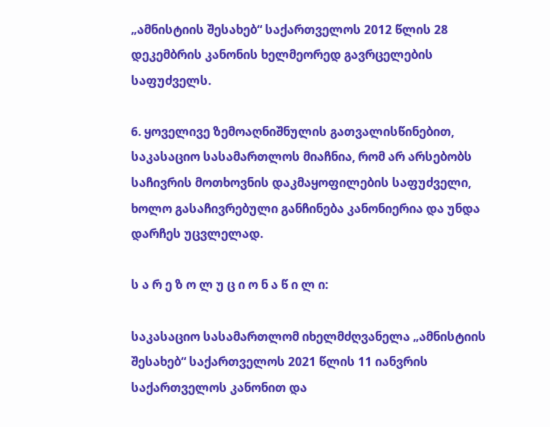„ამნისტიის შესახებ“ საქართველოს 2012 წლის 28 დეკემბრის კანონის ხელმეორედ გავრცელების საფუძველს.

6. ყოველივე ზემოაღნიშნულის გათვალისწინებით, საკასაციო სასამართლოს მიაჩნია, რომ არ არსებობს საჩივრის მოთხოვნის დაკმაყოფილების საფუძველი, ხოლო გასაჩივრებული განჩინება კანონიერია და უნდა დარჩეს უცვლელად.

ს ა რ ე ზ ო ლ უ ც ი ო ნ ა წ ი ლ ი:

საკასაციო სასამართლომ იხელმძღვანელა „ამნისტიის შესახებ“ საქართველოს 2021 წლის 11 იანვრის საქართველოს კანონით და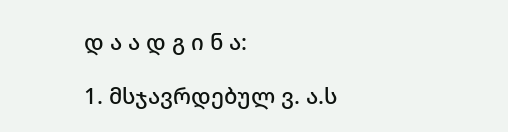დ ა ა დ გ ი ნ ა:

1. მსჯავრდებულ ვ. ა.ს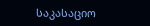საკასაციო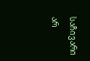საჩივარი არ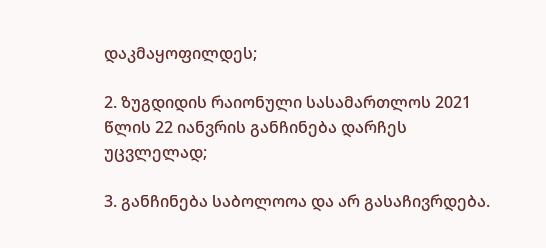დაკმაყოფილდეს;

2. ზუგდიდის რაიონული სასამართლოს 2021 წლის 22 იანვრის განჩინება დარჩეს უცვლელად;

3. განჩინება საბოლოოა და არ გასაჩივრდება.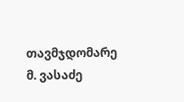თავმჯდომარე მ. ვასაძე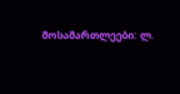მოსამართლეები: ლ.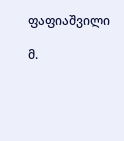ფაფიაშვილი

მ.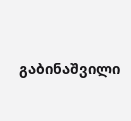გაბინაშვილი